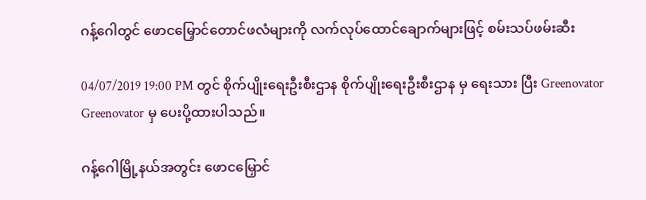ဂန့်ဂေါတွင် ဖောငမြှောင်တောင်ဖလံများကို လက်လုပ်ထောင်ချောက်များဖြင့် စမ်းသပ်ဖမ်းဆီး

04/07/2019 19:00 PM တွင် စိုက်ပျိုးရေးဦးစီးဌာန စိုက်ပျိုးရေးဦးစီးဌာန မှ ရေးသား ပြီး Greenovator Greenovator မှ ပေးပို့ထားပါသည်။

ဂန့်ဂေါမြို့နယ်အတွင်း ဖောငမြှောင်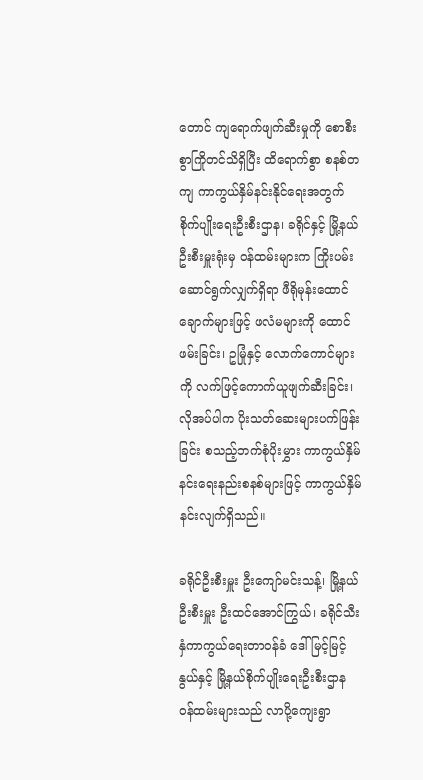တောင် ကျရောက်ဖျက်ဆီးမှုကို စောစီးစွာကြိုတင်သိရှိပြီး ထိရောက်စွာ စနစ်တကျ ကာကွယ်နှိမ်နင်းနိုင်ရေးအတွက် စိုက်ပျိုးရေးဦးစီးဌာန၊ ခရိုင်နှင့် မြို့နယ်ဦးစီးမှူးရုံးမှ ဝန်ထမ်းများက ကြိုးပမ်းဆောင်ရွက်လျှက်ရှိရာ ဖီရိုမုန်းထောင်ချောက်များဖြင့် ဖလံမများကို ထောင်ဖမ်းခြင်း၊ ဥမြုံနှင့် လောက်ကောင်များကို လက်ဖြင့်ကောက်ယူဖျက်ဆီးခြင်း၊ လိုအပ်ပါက ပိုးသတ်ဆေးများပက်ဖြန်းခြင်း စသည့်ဘက်စုံပိုးမွှား ကာကွယ်နှိမ်နင်းရေးနည်းစနစ်များဖြင့် ကာကွယ်နှိမ်နင်းလျက်ရှိသည်။

ခရိုင်ဦးစီးမှူး ဦးကျော်မင်းသန့်၊ မြို့နယ်ဦးစီးမှူး ဦးထင်အောင်ကြွယ်၊ ခရိုင်သီးနှံကာကွယ်ရေးတာဝန်ခံ ဒေါ်မြင့်မြင့်နွယ်နှင့် မြို့နယ်စိုက်ပျိုးရေးဦးစီးဌာန ဝန်ထမ်းများသည် လာပို့ကျေးရွာ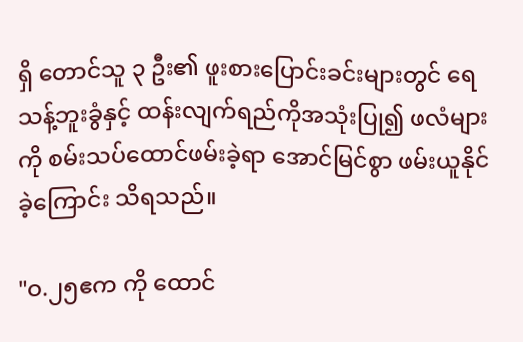ရှိ တောင်သူ ၃ ဦး၏ ဖူးစားပြောင်းခင်းများတွင် ရေသန့်ဘူးခွံနှင့် ထန်းလျက်ရည်ကိုအသုံးပြု၍ ဖလံများကို စမ်းသပ်ထောင်ဖမ်းခဲ့ရာ အောင်မြင်စွာ ဖမ်းယူနိုင်ခဲ့ကြောင်း သိရသည်။

"ဝ.၂၅ဧက ကို ထောင်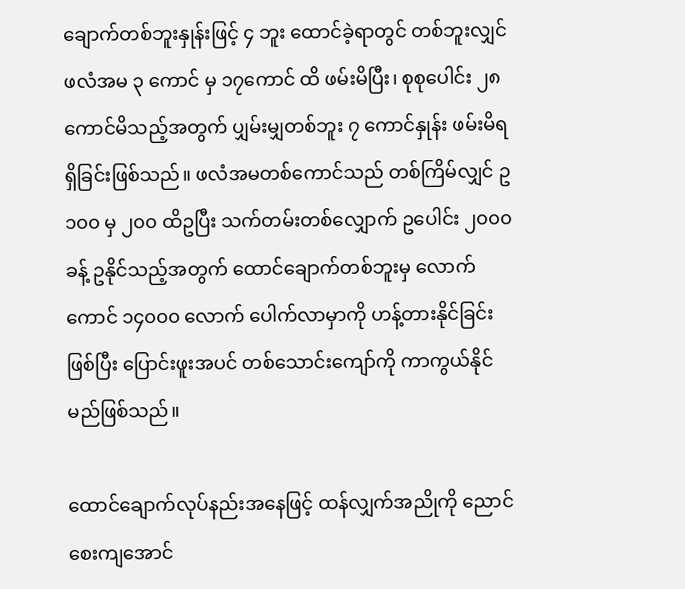ချောက်တစ်ဘူးနှုန်းဖြင့် ၄ ဘူး ထောင်ခဲ့ရာတွင် တစ်ဘူးလျှင် ဖလံအမ ၃ ကောင် မှ ၁၇ကောင် ထိ ဖမ်းမိပြီး၊ စုစုပေါင်း ၂၈ ကောင်မိသည့်အတွက် ပျှမ်းမျှတစ်ဘူး ၇ ကောင်နှုန်း ဖမ်းမိရရှိခြင်းဖြစ်သည်။ ဖလံအမတစ်ကောင်သည် တစ်ကြိမ်လျှင် ဥ ၁၀၀ မှ ၂၀၀ ထိဥပြီး သက်တမ်းတစ်လျှောက် ဥပေါင်း ၂၀၀၀ ခန့် ဥနိုင်သည့်အတွက် ထောင်ချောက်တစ်ဘူးမှ လောက်ကောင် ၁၄၀၀၀ လောက် ပေါက်လာမှာကို ဟန့်တားနိုင်ခြင်းဖြစ်ပြီး ပြောင်းဖူးအပင် တစ်သောင်းကျော်ကို ကာကွယ်နိုင်မည်ဖြစ်သည်။

ထောင်ချောက်လုပ်နည်းအနေဖြင့် ထန်လျှက်အညိုကို ညောင်စေးကျအောင်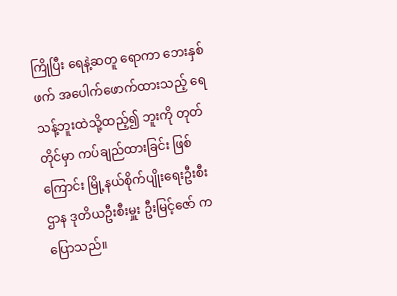ကြိုပြီး ရေနဲ့ဆတူ ရောကာ ဘေးနှစ်ဖက် အပေါက်ဖောက်ထားသည့် ရေသန့်ဘူးထဲသို့ထည့်၍ ဘူးကို တုတ်တိုင်မှာ ကပ်ချည်ထားခြင်း ဖြစ်ကြောင်း မြို့နယ်စိုက်ပျိုးရေးဦးစီးဌာန ဒုတိယဦးစီးမှူး ဦးမြင့်ဇော် က ပြောသည်။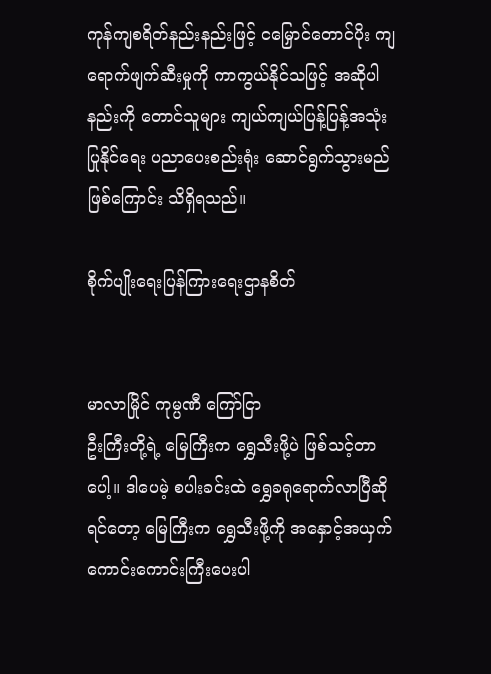ကုန်ကျစရိတ်နည်းနည်းဖြင့် ငမြှောင်တောင်ပိုး ကျရောက်ဖျက်ဆီးမှုကို ကာကွယ်နိုင်သဖြင့် အဆိုပါနည်းကို တောင်သူများ ကျယ်ကျယ်ပြန့်ပြန့်အသုံးပြုနိုင်ရေး ပညာပေးစည်းရုံး ဆောင်ရွက်သွားမည်ဖြစ်ကြောင်း သိရှိရသည်။

စိုက်ပျိုးရေးပြန်ကြားရေးဌာနစိတ်


မာလာမြိုင် ကုမ္ပဏီ ကြော်ငြာ
ဦးကြီးတို့ရဲ့ မြေကြီးက ရွှေသီးဖို့ပဲ ဖြစ်သင့်တာပေါ့။ ဒါပေမဲ့ စပါးခင်းထဲ ရွှေခရုရောက်လာပြီဆိုရင်တော့ မြေကြီးက ရွှေသီးဖို့ကို အနှောင့်အယှက် ကောင်းကောင်းကြီးပေးပါ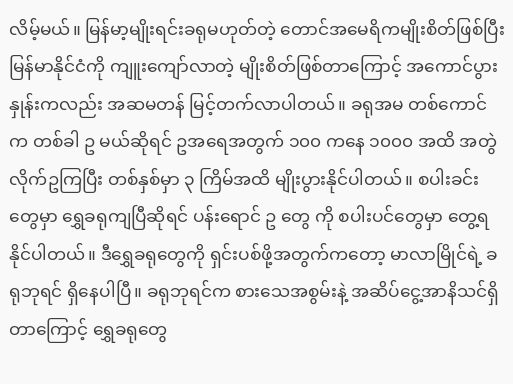လိမ့်မယ်။ မြန်မာ့မျိုးရင်းခရုမဟုတ်တဲ့ တောင်အမေရိကမျိုးစိတ်ဖြစ်ပြီး မြန်မာနိုင်ငံကို ကျူးကျော်လာတဲ့ မျိုးစိတ်ဖြစ်တာကြောင့် အကောင်ပွားနှုန်းကလည်း အဆမတန် မြင့်တက်လာပါတယ်။ ခရုအမ တစ်ကောင်က တစ်ခါ ဥ မယ်ဆိုရင် ဥအရေအတွက် ၁၀၀ ကနေ ၁၀၀၀ အထိ အတွဲလိုက်ဥကြပြီး တစ်နှစ်မှာ ၃ ကြိမ်အထိ မျိုးပွားနိုင်ပါတယ်။ စပါးခင်းတွေမှာ ရွှေခရုကျပြီဆိုရင် ပန်းရောင် ဥ တွေ ကို စပါးပင်တွေမှာ တွေ့ရနိုင်ပါတယ်။ ဒီရွှေခရုတွေကို ရှင်းပစ်ဖို့အတွက်ကတော့ မာလာမြိုင်ရဲ့ ခရုဘုရင် ရှိနေပါပြီ။ ခရုဘုရင်က စားသေအစွမ်းနဲ့ အဆိပ်ငွေ့အာနိသင်ရှိတာကြောင့် ရွှေခရုတွေ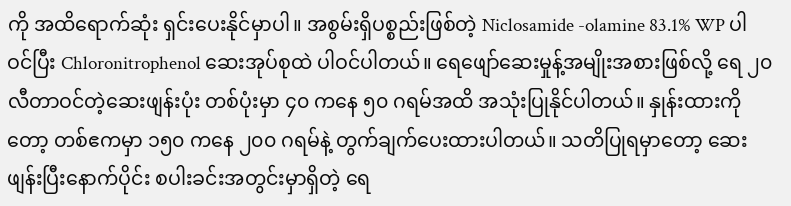ကို အထိရောက်ဆုံး ရှင်းပေးနိုင်မှာပါ။ အစွမ်းရှိပစ္စည်းဖြစ်တဲ့ Niclosamide -olamine 83.1% WP ပါဝင်ပြီး Chloronitrophenol ဆေးအုပ်စုထဲ ပါဝင်ပါတယ်။ ရေဖျော်ဆေးမှုန့်အမျိုးအစားဖြစ်လို့ ရေ ၂၀ လီတာဝင်တဲ့ဆေးဖျန်းပုံး တစ်ပုံးမှာ ၄၀ ကနေ ၅၀ ဂရမ်အထိ အသုံးပြုနိုင်ပါတယ်။ နှုန်းထားကိုတော့ တစ်ဧကမှာ ၁၅၀ ကနေ ၂၀၀ ဂရမ်နဲ့ တွက်ချက်ပေးထားပါတယ်။ သတိပြုရမှာတော့ ဆေးဖျန်းပြီးနောက်ပိုင်း စပါးခင်းအတွင်းမှာရှိတဲ့ ရေ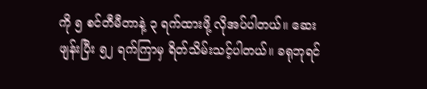ကို ၅ စင်တီမီတာနဲ့ ၃ ရက်ထားဖို့ လိုအပ်ပါတယ်။ ဆေးဖျန်းပြီး ၅၂ ရက်ကြာမှ ရိတ်သိမ်းသင့်ပါတယ်။ ခရုဘုရင်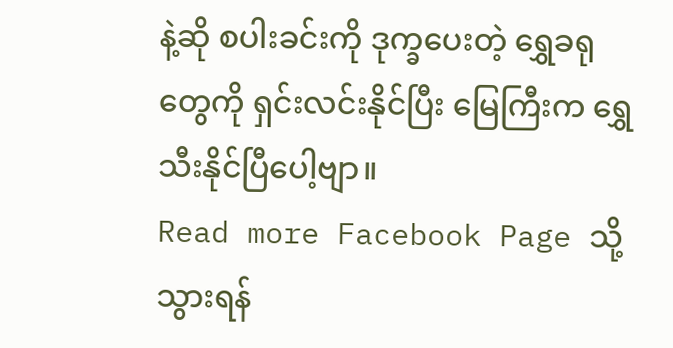နဲ့ဆို စပါးခင်းကို ဒုက္ခပေးတဲ့ ရွှေခရုတွေကို ရှင်းလင်းနိုင်ပြီး မြေကြီးက ရွှေသီးနိုင်ပြီပေါ့ဗျာ။
Read more Facebook Page သို့သွားရန်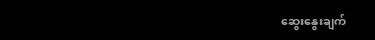ဆွေးနွေးချက်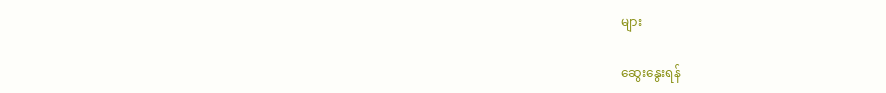များ

ဆွေးနွေးရန်